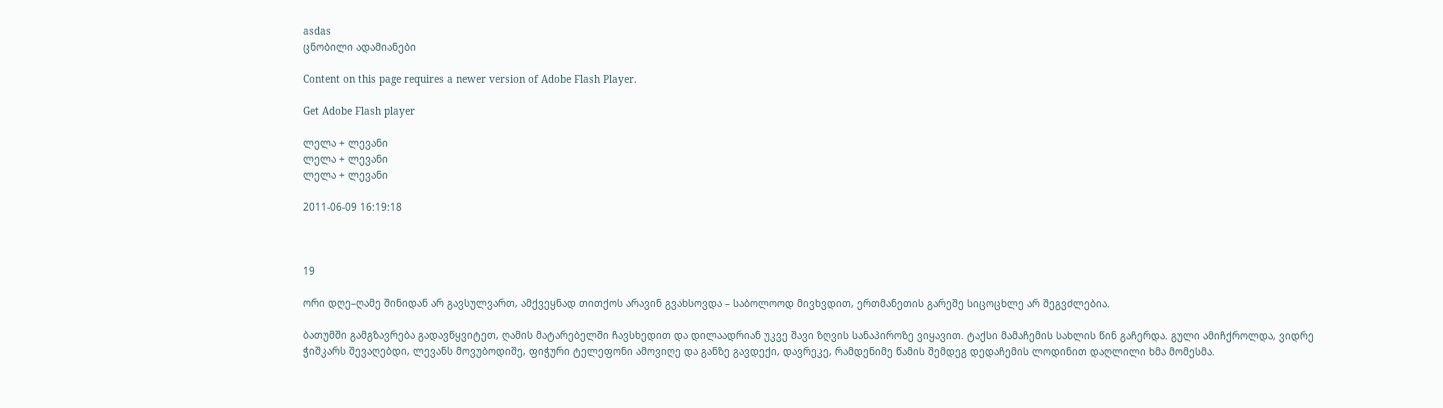asdas
ცნობილი ადამიანები

Content on this page requires a newer version of Adobe Flash Player.

Get Adobe Flash player

ლელა + ლევანი
ლელა + ლევანი
ლელა + ლევანი

2011-06-09 16:19:18



19

ორი დღე–ღამე შინიდან არ გავსულვართ, ამქვეყნად თითქოს არავინ გვახსოვდა – საბოლოოდ მივხვდით, ერთმანეთის გარეშე სიცოცხლე არ შეგვძლებია.

ბათუმში გამგზავრება გადავწყვიტეთ, ღამის მატარებელში ჩავსხედით და დილაადრიან უკვე შავი ზღვის სანაპიროზე ვიყავით. ტაქსი მამაჩემის სახლის წინ გაჩერდა. გული ამიჩქროლდა, ვიდრე ჭიშკარს შევაღებდი, ლევანს მოვუბოდიშე, ფიჭური ტელეფონი ამოვიღე და განზე გავდექი, დავრეკე, რამდენიმე წამის შემდეგ დედაჩემის ლოდინით დაღლილი ხმა მომესმა.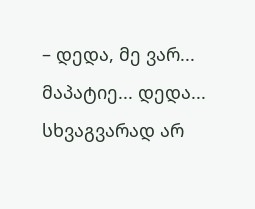– დედა, მე ვარ... მაპატიე... დედა... სხვაგვარად არ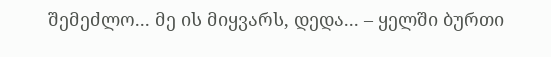შემეძლო... მე ის მიყვარს, დედა... – ყელში ბურთი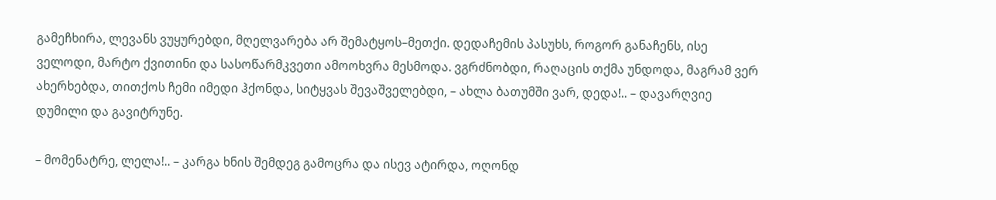გამეჩხირა, ლევანს ვუყურებდი, მღელვარება არ შემატყოს–მეთქი. დედაჩემის პასუხს, როგორ განაჩენს, ისე ველოდი, მარტო ქვითინი და სასოწარმკვეთი ამოოხვრა მესმოდა. ვგრძნობდი, რაღაცის თქმა უნდოდა, მაგრამ ვერ ახერხებდა, თითქოს ჩემი იმედი ჰქონდა, სიტყვას შევაშველებდი, – ახლა ბათუმში ვარ, დედა!.. – დავარღვიე დუმილი და გავიტრუნე.

– მომენატრე, ლელა!.. – კარგა ხნის შემდეგ გამოცრა და ისევ ატირდა, ოღონდ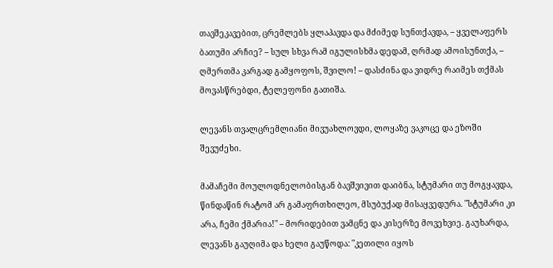თავშეკავებით, ცრემლებს ყლაპავდა და მძიმედ სუნთქავდა, – ყველაფერს ბათუმი არჩიე? – სულ სხვა რამ იგულისხმა დედამ, ღრმად ამოისუნთქა, – ღმერთმა კარგად გამყოფოს, შვილო! – დასძინა და ვიდრე რაიმეს თქმას მოვასწრებდი, ტელეფონი გათიშა.

ლევანს თვალცრემლიანი მივუახლოვდი, ლოყაზე ვაკოცე და ეზოში შევუძეხი.

მამაჩემი მოულოდნელობისგან ბავშვივით დაიბნა, სტუმარი თუ მოგყავდა, წინდაწინ რატომ არ გამაფრთხილეო, მსუბუქად მისაყვედურა. "სტუმარი კი არა, ჩემი ქმარია!" – მორიდებით ვამცნე და კისერზე მოვეხვიე. გაუხარდა, ლევანს გაუღიმა და ხელი გაუწოდა: "კეთილი იყოს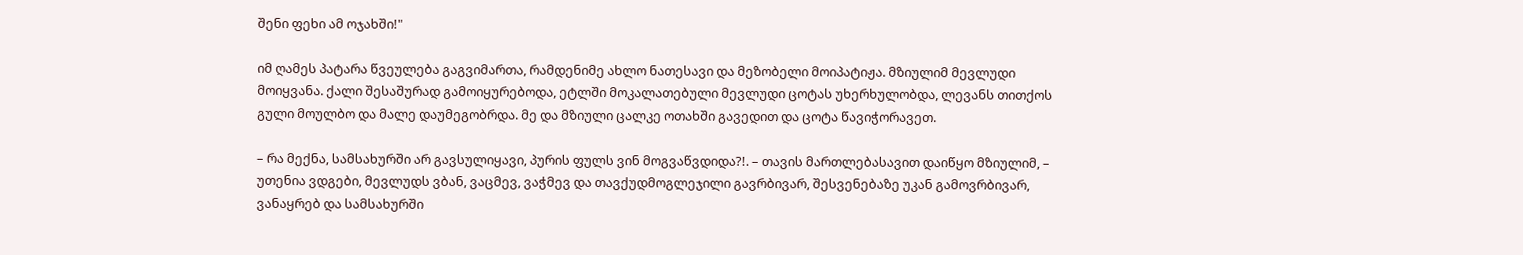შენი ფეხი ამ ოჯახში!"

იმ ღამეს პატარა წვეულება გაგვიმართა, რამდენიმე ახლო ნათესავი და მეზობელი მოიპატიჟა. მზიულიმ მევლუდი მოიყვანა. ქალი შესაშურად გამოიყურებოდა, ეტლში მოკალათებული მევლუდი ცოტას უხერხულობდა, ლევანს თითქოს გული მოულბო და მალე დაუმეგობრდა. მე და მზიული ცალკე ოთახში გავედით და ცოტა წავიჭორავეთ.

– რა მექნა, სამსახურში არ გავსულიყავი, პურის ფულს ვინ მოგვაწვდიდა?!. – თავის მართლებასავით დაიწყო მზიულიმ, – უთენია ვდგები, მევლუდს ვბან, ვაცმევ, ვაჭმევ და თავქუდმოგლეჯილი გავრბივარ, შესვენებაზე უკან გამოვრბივარ, ვანაყრებ და სამსახურში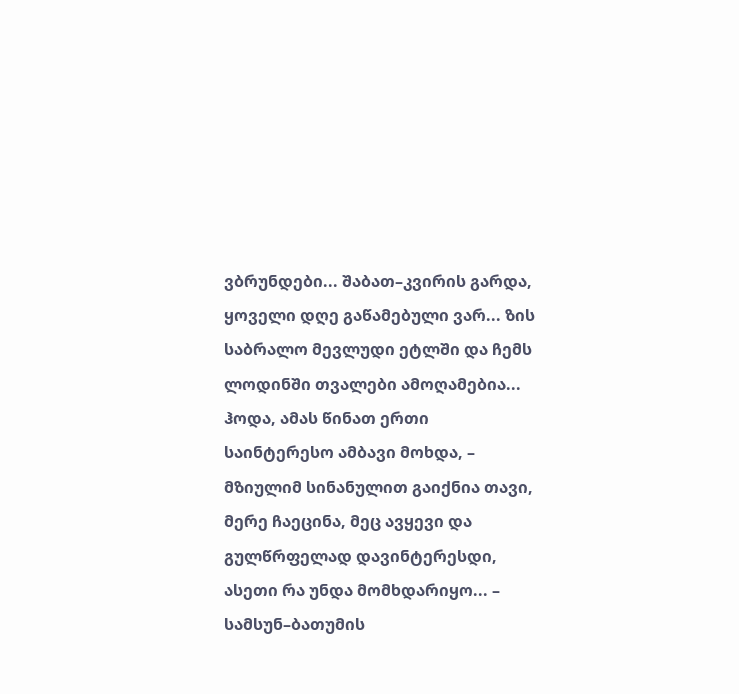ვბრუნდები... შაბათ–კვირის გარდა, ყოველი დღე გაწამებული ვარ... ზის საბრალო მევლუდი ეტლში და ჩემს ლოდინში თვალები ამოღამებია... ჰოდა, ამას წინათ ერთი საინტერესო ამბავი მოხდა, – მზიულიმ სინანულით გაიქნია თავი, მერე ჩაეცინა, მეც ავყევი და გულწრფელად დავინტერესდი, ასეთი რა უნდა მომხდარიყო... – სამსუნ–ბათუმის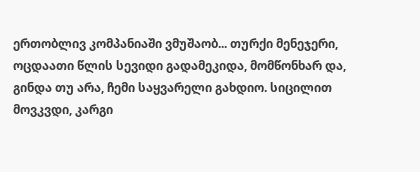ერთობლივ კომპანიაში ვმუშაობ... თურქი მენეჯერი, ოცდაათი წლის სევიდი გადამეკიდა, მომწონხარ და, გინდა თუ არა, ჩემი საყვარელი გახდიო. სიცილით მოვკვდი, კარგი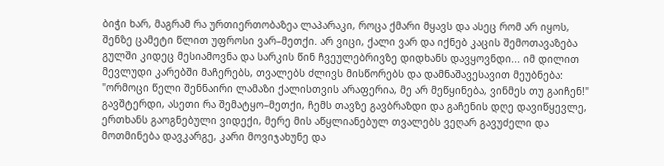ბიჭი ხარ, მაგრამ რა ურთიერთობაზეა ლაპარაკი, როცა ქმარი მყავს და ასეც რომ არ იყოს, შენზე ცამეტი წლით უფროსი ვარ–მეთქი. არ ვიცი, ქალი ვარ და იქნებ კაცის შემოთავაზება გულში კიდეც მესიამოვნა და სარკის წინ ჩვეულებრივზე დიდხანს დავყოვნდი... იმ დილით მევლუდი კარებში მაჩერებს, თვალებს ძლივს მისწორებს და დამნაშავესავით მეუბნება: "ორმოცი წელი შენნაირი ლამაზი ქალისთვის არაფერია, მე არ მეწყინება, ვინმეს თუ გაიჩენ!" გავშტერდი, ასეთი რა შემატყო–მეთქი, ჩემს თავზე გავბრაზდი და გაჩენის დღე დავიწყევლე, ერთხანს გაოგნებული ვიდექი, მერე მის აწყლიანებულ თვალებს ვეღარ გავუძელი და მოთმინება დავკარგე, კარი მოვიჯახუნე და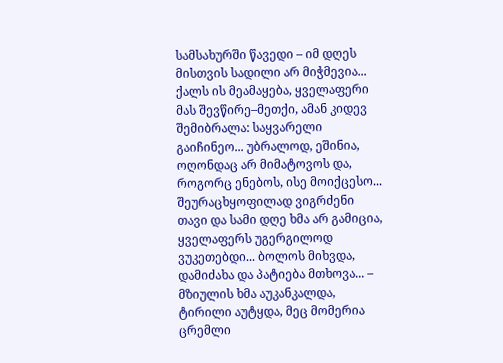სამსახურში წავედი – იმ დღეს მისთვის სადილი არ მიჭმევია... ქალს ის მეამაყება, ყველაფერი მას შევწირე–მეთქი, ამან კიდევ შემიბრალა: საყვარელი გაიჩინეო... უბრალოდ, ეშინია, ოღონდაც არ მიმატოვოს და, როგორც ენებოს, ისე მოიქცესო... შეურაცხყოფილად ვიგრძენი თავი და სამი დღე ხმა არ გამიცია, ყველაფერს უგერგილოდ ვუკეთებდი... ბოლოს მიხვდა, დამიძახა და პატიება მთხოვა... – მზიულის ხმა აუკანკალდა, ტირილი აუტყდა, მეც მომერია ცრემლი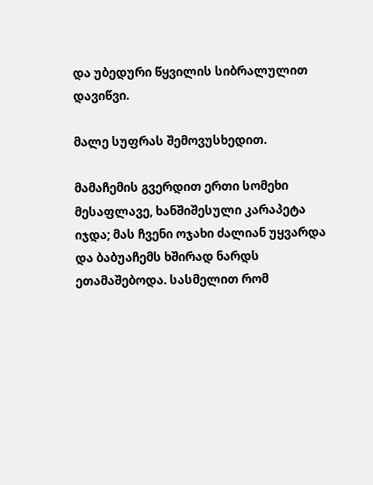და უბედური წყვილის სიბრალულით დავიწვი.

მალე სუფრას შემოვუსხედით.

მამაჩემის გვერდით ერთი სომეხი მესაფლავე, ხანშიშესული კარაპეტა იჯდა; მას ჩვენი ოჯახი ძალიან უყვარდა და ბაბუაჩემს ხშირად ნარდს ეთამაშებოდა. სასმელით რომ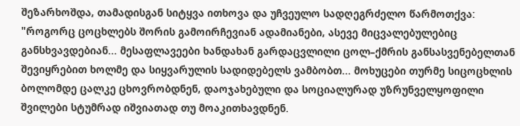შეზარხოშდა, თამადისგან სიტყვა ითხოვა და უჩვეულო სადღეგრძელო წარმოთქვა: "როგორც ცოცხლებს შორის გამოირჩევიან ადამიანები, ასევე მიცვალებულებიც განსხვავდებიან... მესაფლავეები ხანდახან გარდაცვლილი ცოლ–ქმრის განსასვენებელთან შევიყრებით ხოლმე და სიყვარულის სადიდებელს ვამბობთ... მოხუცები თურმე სიცოცხლის ბოლომდე ცალკე ცხოვრობდნენ, დაოჯახებული და სოციალურად უზრუნველყოფილი შვილები სტუმრად იშვიათად თუ მოაკითხავდნენ.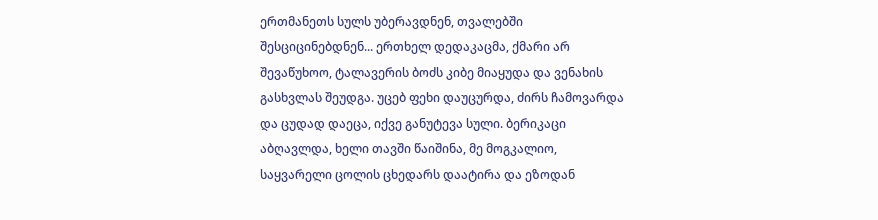ერთმანეთს სულს უბერავდნენ, თვალებში შესციცინებდნენ... ერთხელ დედაკაცმა, ქმარი არ შევაწუხოო, ტალავერის ბოძს კიბე მიაყუდა და ვენახის გასხვლას შეუდგა. უცებ ფეხი დაუცურდა, ძირს ჩამოვარდა და ცუდად დაეცა, იქვე განუტევა სული. ბერიკაცი აბღავლდა, ხელი თავში წაიშინა, მე მოგკალიო, საყვარელი ცოლის ცხედარს დაატირა და ეზოდან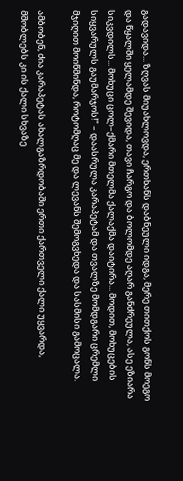გადავიდა... ზღვას მიუახლოვდა, ერთხანს დაბნეული იდგა, მერე თითქოს გონს მოეგო და წყალში ყელამდე შევიდა, თავი ჩარგო და ბოლომდე აღარ განძრეულა, ასე ეზიარა სიკვდილს... მოხუცი ცოლ–ქმარი მთელმა ქალაქმა დაიტირა... მოდით, მოხუცების სიყვარულს გაუმარჯოს!" – დაასრულა კარაპეტამ და თვალზე მომდგარი ცრემლი მჯიღით მოიწმინდა, როტომღაც მე და ლევანს შემოგვხედა და სასმისი გამოცალა.

ამბობენ, ძია კარაპეტას ახალგაზრდობაში ერთი ქართველი ქალი უყვარდა, მშობლებს კი ის ქალი სხვაზე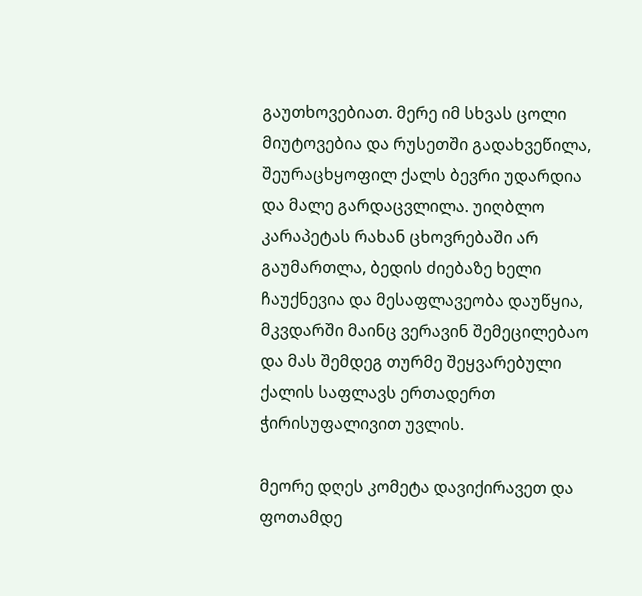გაუთხოვებიათ. მერე იმ სხვას ცოლი მიუტოვებია და რუსეთში გადახვეწილა, შეურაცხყოფილ ქალს ბევრი უდარდია და მალე გარდაცვლილა. უიღბლო კარაპეტას რახან ცხოვრებაში არ გაუმართლა, ბედის ძიებაზე ხელი ჩაუქნევია და მესაფლავეობა დაუწყია, მკვდარში მაინც ვერავინ შემეცილებაო და მას შემდეგ თურმე შეყვარებული ქალის საფლავს ერთადერთ ჭირისუფალივით უვლის.

მეორე დღეს კომეტა დავიქირავეთ და ფოთამდე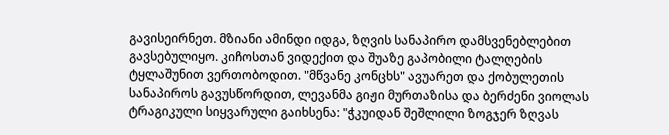გავისეირნეთ. მზიანი ამინდი იდგა, ზღვის სანაპირო დამსვენებლებით გავსებულიყო. კიჩოსთან ვიდექით და შუაზე გაპობილი ტალღების ტყლაშუნით ვერთობოდით. "მწვანე კონცხს" ავუარეთ და ქობულეთის სანაპიროს გავუსწორდით, ლევანმა გიჟი მურთაზისა და ბერძენი ვიოლას ტრაგიკული სიყვარული გაიხსენა: "ჭკუიდან შეშლილი ზოგჯერ ზღვას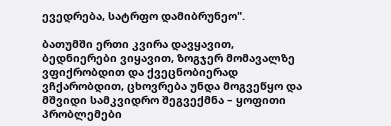ევედრება, სატრფო დამიბრუნეო".

ბათუმში ერთი კვირა დავყავით, ბედნიერები ვიყავით, ზოგჯერ მომავალზე ვფიქრობდით და ქვეცნობიერად ვჩქარობდით, ცხოვრება უნდა მოგვეწყო და მშვიდი სამკვიდრო შეგვექმნა – ყოფითი პრობლემები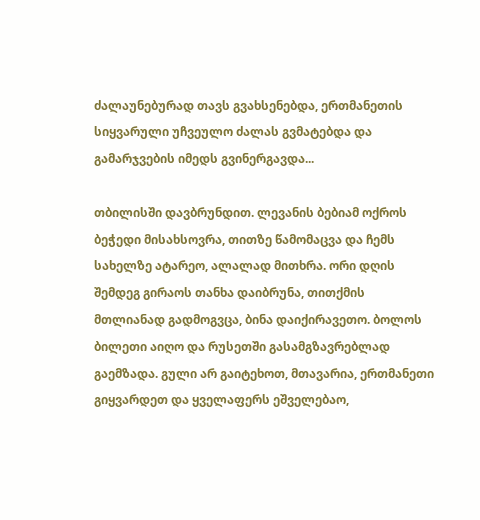ძალაუნებურად თავს გვახსენებდა, ერთმანეთის სიყვარული უჩვეულო ძალას გვმატებდა და გამარჯვების იმედს გვინერგავდა...

თბილისში დავბრუნდით. ლევანის ბებიამ ოქროს ბეჭედი მისახსოვრა, თითზე წამომაცვა და ჩემს სახელზე ატარეო, ალალად მითხრა. ორი დღის შემდეგ გირაოს თანხა დაიბრუნა, თითქმის მთლიანად გადმოგვცა, ბინა დაიქირავეთო. ბოლოს ბილეთი აიღო და რუსეთში გასამგზავრებლად გაემზადა. გული არ გაიტეხოთ, მთავარია, ერთმანეთი გიყვარდეთ და ყველაფერს ეშველებაო,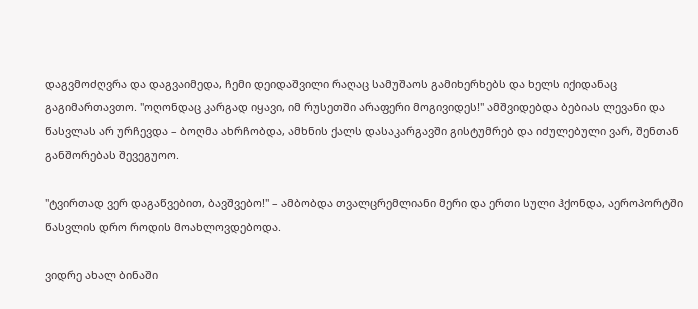დაგვმოძღვრა და დაგვაიმედა, ჩემი დეიდაშვილი რაღაც სამუშაოს გამიხერხებს და ხელს იქიდანაც გაგიმართავთო. "ოღონდაც კარგად იყავი, იმ რუსეთში არაფერი მოგივიდეს!" ამშვიდებდა ბებიას ლევანი და წასვლას არ ურჩევდა – ბოღმა ახრჩობდა, ამხნის ქალს დასაკარგავში გისტუმრებ და იძულებული ვარ, შენთან განშორებას შევეგუოო.

"ტვირთად ვერ დაგაწვებით, ბავშვებო!" – ამბობდა თვალცრემლიანი მერი და ერთი სული ჰქონდა, აეროპორტში წასვლის დრო როდის მოახლოვდებოდა.

ვიდრე ახალ ბინაში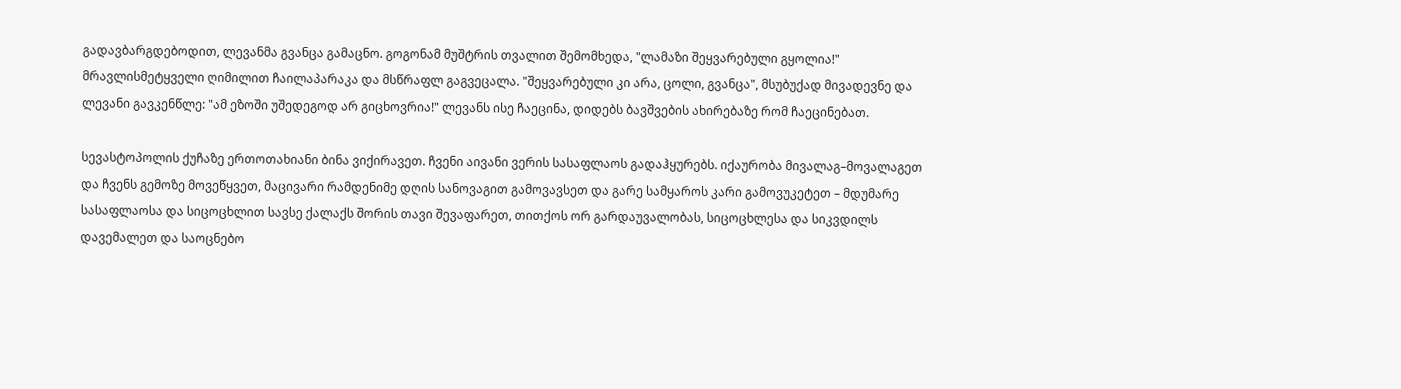გადავბარგდებოდით, ლევანმა გვანცა გამაცნო. გოგონამ მუშტრის თვალით შემომხედა, "ლამაზი შეყვარებული გყოლია!" მრავლისმეტყველი ღიმილით ჩაილაპარაკა და მსწრაფლ გაგვეცალა. "შეყვარებული კი არა, ცოლი, გვანცა", მსუბუქად მივადევნე და ლევანი გავკენწლე: "ამ ეზოში უშედეგოდ არ გიცხოვრია!" ლევანს ისე ჩაეცინა, დიდებს ბავშვების ახირებაზე რომ ჩაეცინებათ.

სევასტოპოლის ქუჩაზე ერთოთახიანი ბინა ვიქირავეთ. ჩვენი აივანი ვერის სასაფლაოს გადაჰყურებს. იქაურობა მივალაგ–მოვალაგეთ და ჩვენს გემოზე მოვეწყვეთ, მაცივარი რამდენიმე დღის სანოვაგით გამოვავსეთ და გარე სამყაროს კარი გამოვუკეტეთ – მდუმარე სასაფლაოსა და სიცოცხლით სავსე ქალაქს შორის თავი შევაფარეთ, თითქოს ორ გარდაუვალობას, სიცოცხლესა და სიკვდილს დავემალეთ და საოცნებო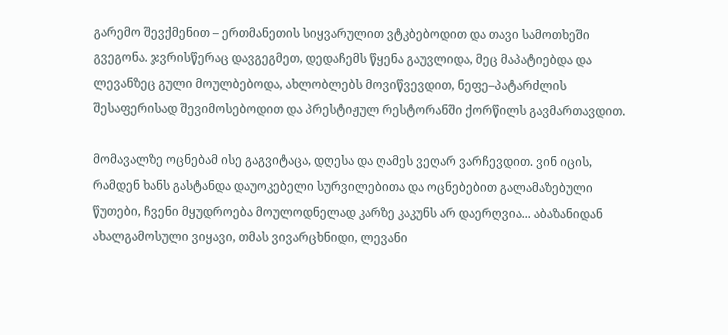გარემო შევქმენით – ერთმანეთის სიყვარულით ვტკბებოდით და თავი სამოთხეში გვეგონა. ჯვრისწერაც დავგეგმეთ, დედაჩემს წყენა გაუვლიდა, მეც მაპატიებდა და ლევანზეც გული მოულბებოდა, ახლობლებს მოვიწვევდით, ნეფე–პატარძლის შესაფერისად შევიმოსებოდით და პრესტიჟულ რესტორანში ქორწილს გავმართავდით.

მომავალზე ოცნებამ ისე გაგვიტაცა, დღესა და ღამეს ვეღარ ვარჩევდით. ვინ იცის, რამდენ ხანს გასტანდა დაუოკებელი სურვილებითა და ოცნებებით გალამაზებული წუთები, ჩვენი მყუდროება მოულოდნელად კარზე კაკუნს არ დაერღვია... აბაზანიდან ახალგამოსული ვიყავი, თმას ვივარცხნიდი, ლევანი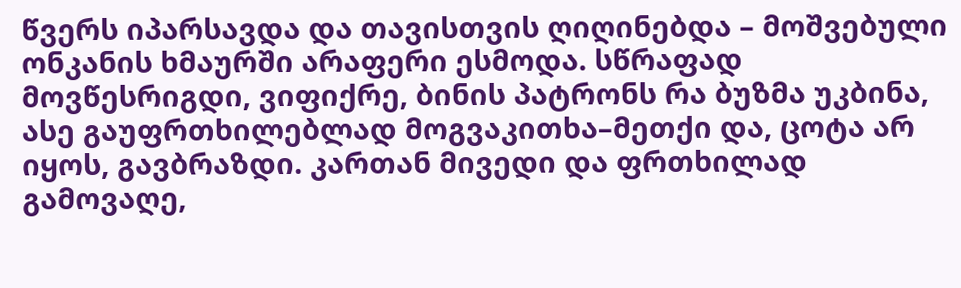წვერს იპარსავდა და თავისთვის ღიღინებდა – მოშვებული ონკანის ხმაურში არაფერი ესმოდა. სწრაფად მოვწესრიგდი, ვიფიქრე, ბინის პატრონს რა ბუზმა უკბინა, ასე გაუფრთხილებლად მოგვაკითხა–მეთქი და, ცოტა არ იყოს, გავბრაზდი. კართან მივედი და ფრთხილად გამოვაღე,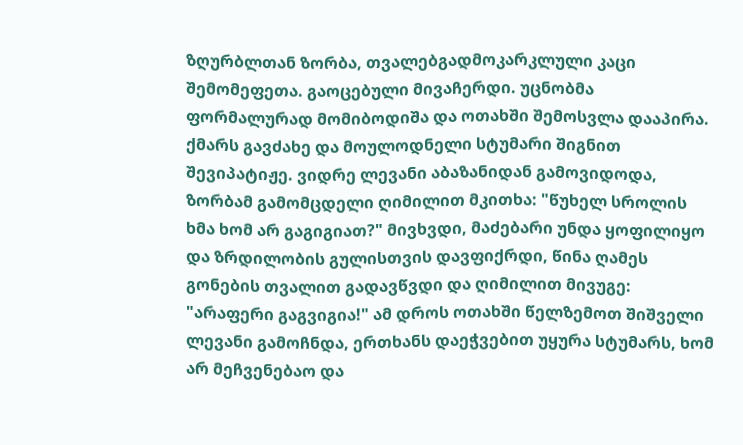ზღურბლთან ზორბა, თვალებგადმოკარკლული კაცი შემომეფეთა. გაოცებული მივაჩერდი. უცნობმა ფორმალურად მომიბოდიშა და ოთახში შემოსვლა დააპირა. ქმარს გავძახე და მოულოდნელი სტუმარი შიგნით შევიპატიჟე. ვიდრე ლევანი აბაზანიდან გამოვიდოდა, ზორბამ გამომცდელი ღიმილით მკითხა: "წუხელ სროლის ხმა ხომ არ გაგიგიათ?" მივხვდი, მაძებარი უნდა ყოფილიყო და ზრდილობის გულისთვის დავფიქრდი, წინა ღამეს გონების თვალით გადავწვდი და ღიმილით მივუგე: "არაფერი გაგვიგია!" ამ დროს ოთახში წელზემოთ შიშველი ლევანი გამოჩნდა, ერთხანს დაეჭვებით უყურა სტუმარს, ხომ არ მეჩვენებაო და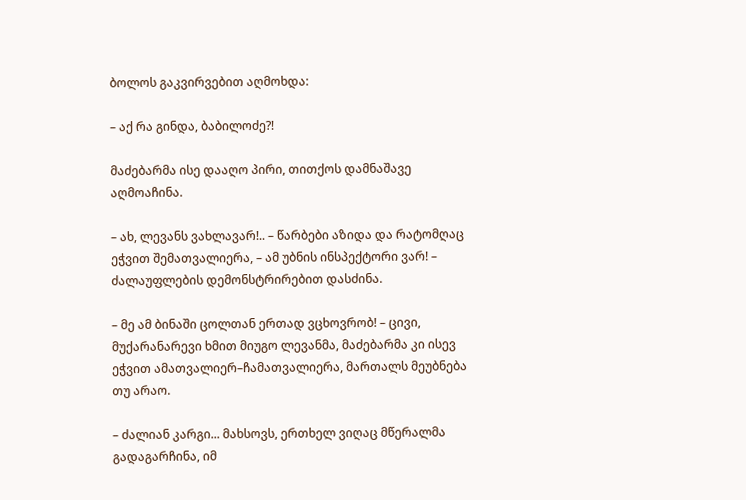ბოლოს გაკვირვებით აღმოხდა:

– აქ რა გინდა, ბაბილოძე?!

მაძებარმა ისე დააღო პირი, თითქოს დამნაშავე აღმოაჩინა.

– ახ, ლევანს ვახლავარ!.. – წარბები აზიდა და რატომღაც ეჭვით შემათვალიერა, – ამ უბნის ინსპექტორი ვარ! – ძალაუფლების დემონსტრირებით დასძინა.

– მე ამ ბინაში ცოლთან ერთად ვცხოვრობ! – ცივი, მუქარანარევი ხმით მიუგო ლევანმა, მაძებარმა კი ისევ ეჭვით ამათვალიერ–ჩამათვალიერა, მართალს მეუბნება თუ არაო.

– ძალიან კარგი... მახსოვს, ერთხელ ვიღაც მწერალმა გადაგარჩინა, იმ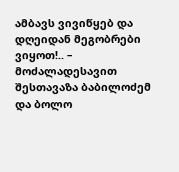ამბავს ვივიწყებ და დღეიდან მეგობრები ვიყოთ!.. – მოძალადესავით შესთავაზა ბაბილოძემ და ბოლო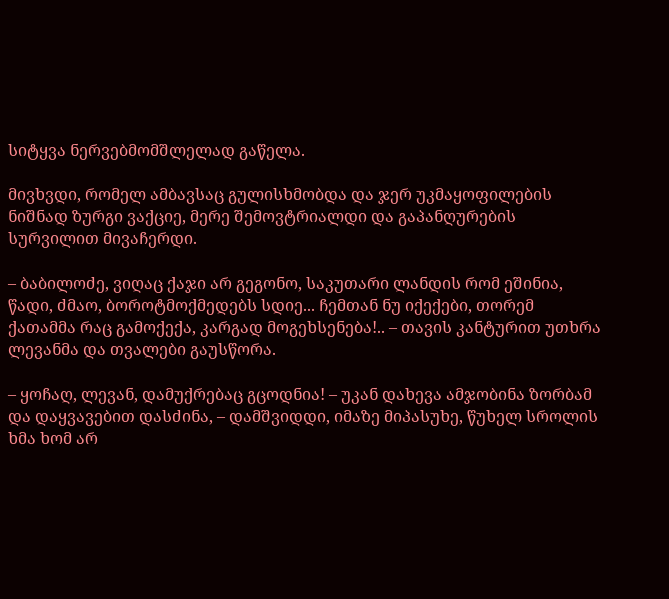სიტყვა ნერვებმომშლელად გაწელა.

მივხვდი, რომელ ამბავსაც გულისხმობდა და ჯერ უკმაყოფილების ნიშნად ზურგი ვაქციე, მერე შემოვტრიალდი და გაპანღურების სურვილით მივაჩერდი.

– ბაბილოძე, ვიღაც ქაჯი არ გეგონო, საკუთარი ლანდის რომ ეშინია, წადი, ძმაო, ბოროტმოქმედებს სდიე... ჩემთან ნუ იქექები, თორემ ქათამმა რაც გამოქექა, კარგად მოგეხსენება!.. – თავის კანტურით უთხრა ლევანმა და თვალები გაუსწორა.

– ყოჩაღ, ლევან, დამუქრებაც გცოდნია! – უკან დახევა ამჯობინა ზორბამ და დაყვავებით დასძინა, – დამშვიდდი, იმაზე მიპასუხე, წუხელ სროლის ხმა ხომ არ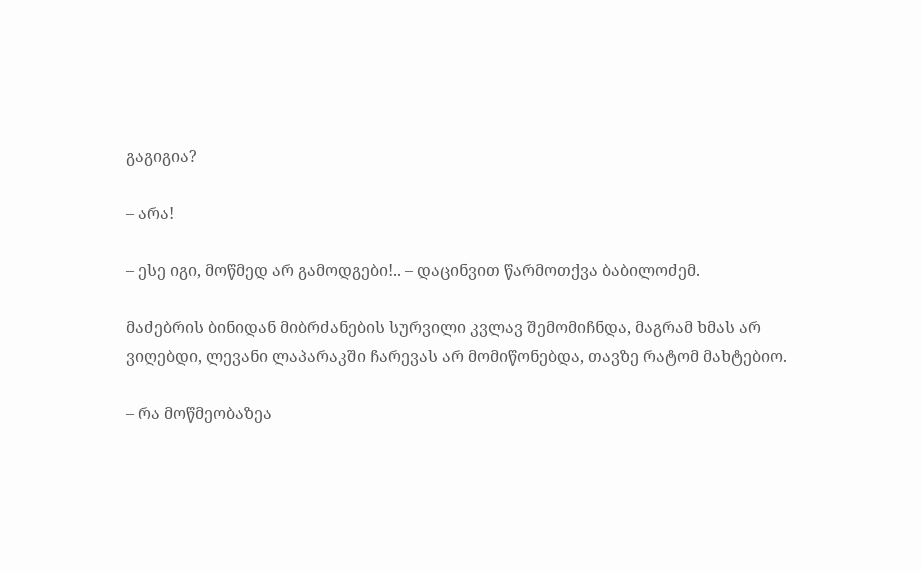გაგიგია?

– არა!

– ესე იგი, მოწმედ არ გამოდგები!.. – დაცინვით წარმოთქვა ბაბილოძემ.

მაძებრის ბინიდან მიბრძანების სურვილი კვლავ შემომიჩნდა, მაგრამ ხმას არ ვიღებდი, ლევანი ლაპარაკში ჩარევას არ მომიწონებდა, თავზე რატომ მახტებიო.

– რა მოწმეობაზეა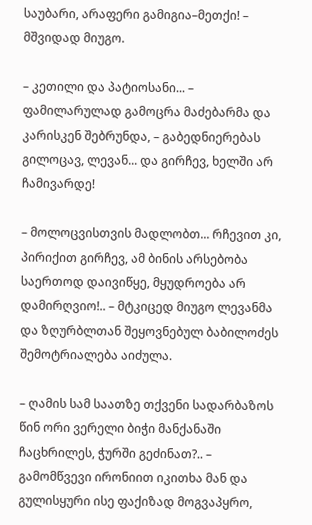საუბარი, არაფერი გამიგია–მეთქი! – მშვიდად მიუგო.

– კეთილი და პატიოსანი... – ფამილარულად გამოცრა მაძებარმა და კარისკენ შებრუნდა, – გაბედნიერებას გილოცავ, ლევან... და გირჩევ, ხელში არ ჩამივარდე!

– მოლოცვისთვის მადლობთ... რჩევით კი, პირიქით გირჩევ, ამ ბინის არსებობა საერთოდ დაივიწყე, მყუდროება არ დამირღვიო!.. – მტკიცედ მიუგო ლევანმა და ზღურბლთან შეყოვნებულ ბაბილოძეს შემოტრიალება აიძულა.

– ღამის სამ საათზე თქვენი სადარბაზოს წინ ორი ვერელი ბიჭი მანქანაში ჩაცხრილეს, ჭურში გეძინათ?.. – გამომწვევი ირონიით იკითხა მან და გულისყური ისე ფაქიზად მოგვაპყრო,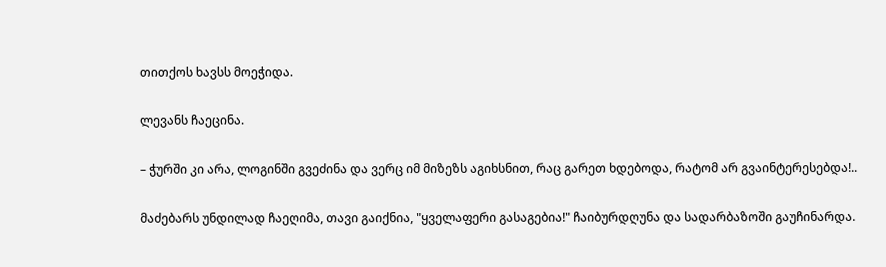თითქოს ხავსს მოეჭიდა.

ლევანს ჩაეცინა.

– ჭურში კი არა, ლოგინში გვეძინა და ვერც იმ მიზეზს აგიხსნით, რაც გარეთ ხდებოდა, რატომ არ გვაინტერესებდა!..

მაძებარს უნდილად ჩაეღიმა, თავი გაიქნია, "ყველაფერი გასაგებია!" ჩაიბურდღუნა და სადარბაზოში გაუჩინარდა.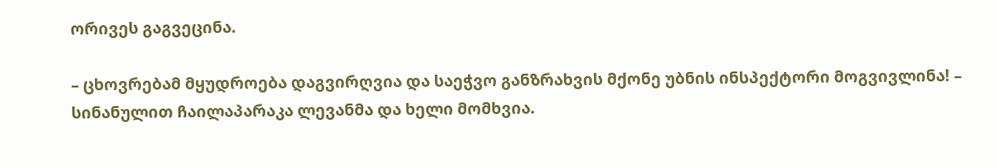ორივეს გაგვეცინა.

– ცხოვრებამ მყუდროება დაგვირღვია და საეჭვო განზრახვის მქონე უბნის ინსპექტორი მოგვივლინა! – სინანულით ჩაილაპარაკა ლევანმა და ხელი მომხვია.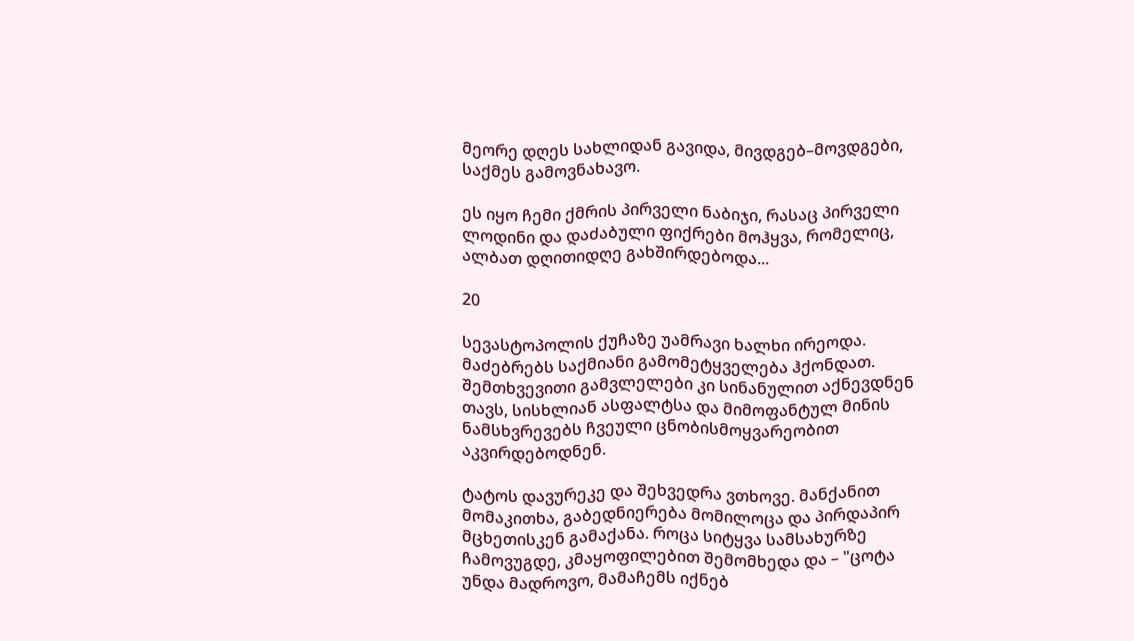მეორე დღეს სახლიდან გავიდა, მივდგებ–მოვდგები, საქმეს გამოვნახავო.

ეს იყო ჩემი ქმრის პირველი ნაბიჯი, რასაც პირველი ლოდინი და დაძაბული ფიქრები მოჰყვა, რომელიც, ალბათ დღითიდღე გახშირდებოდა...

20

სევასტოპოლის ქუჩაზე უამრავი ხალხი ირეოდა. მაძებრებს საქმიანი გამომეტყველება ჰქონდათ. შემთხვევითი გამვლელები კი სინანულით აქნევდნენ თავს, სისხლიან ასფალტსა და მიმოფანტულ მინის ნამსხვრევებს ჩვეული ცნობისმოყვარეობით აკვირდებოდნენ.

ტატოს დავურეკე და შეხვედრა ვთხოვე. მანქანით მომაკითხა, გაბედნიერება მომილოცა და პირდაპირ მცხეთისკენ გამაქანა. როცა სიტყვა სამსახურზე ჩამოვუგდე, კმაყოფილებით შემომხედა და – "ცოტა უნდა მადროვო, მამაჩემს იქნებ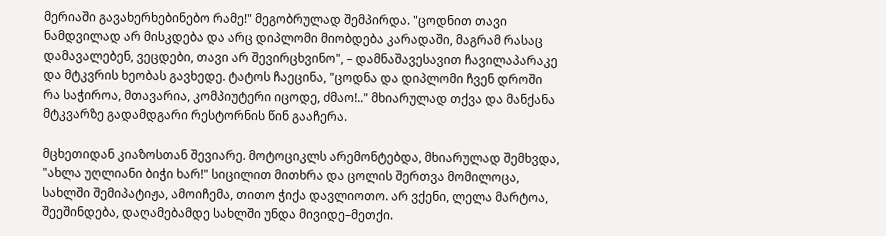მერიაში გავახერხებინებო რამე!" მეგობრულად შემპირდა. "ცოდნით თავი ნამდვილად არ მისკდება და არც დიპლომი მიობდება კარადაში, მაგრამ რასაც დამავალებენ, ვეცდები, თავი არ შევირცხვინო", – დამნაშავესავით ჩავილაპარაკე და მტკვრის ხეობას გავხედე. ტატოს ჩაეცინა, "ცოდნა და დიპლომი ჩვენ დროში რა საჭიროა, მთავარია, კომპიუტერი იცოდე, ძმაო!.." მხიარულად თქვა და მანქანა მტკვარზე გადამდგარი რესტორნის წინ გააჩერა.

მცხეთიდან კიაზოსთან შევიარე. მოტოციკლს არემონტებდა, მხიარულად შემხვდა, "ახლა უღლიანი ბიჭი ხარ!" სიცილით მითხრა და ცოლის შერთვა მომილოცა, სახლში შემიპატიჟა, ამოიჩემა, თითო ჭიქა დავლიოთო. არ ვქენი, ლელა მარტოა, შეეშინდება, დაღამებამდე სახლში უნდა მივიდე–მეთქი.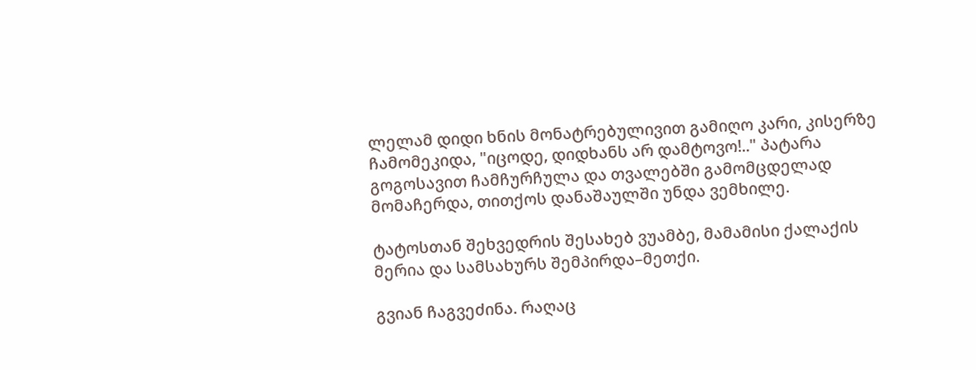ლელამ დიდი ხნის მონატრებულივით გამიღო კარი, კისერზე ჩამომეკიდა, "იცოდე, დიდხანს არ დამტოვო!.." პატარა გოგოსავით ჩამჩურჩულა და თვალებში გამომცდელად მომაჩერდა, თითქოს დანაშაულში უნდა ვემხილე.

ტატოსთან შეხვედრის შესახებ ვუამბე, მამამისი ქალაქის მერია და სამსახურს შემპირდა–მეთქი.

გვიან ჩაგვეძინა. რაღაც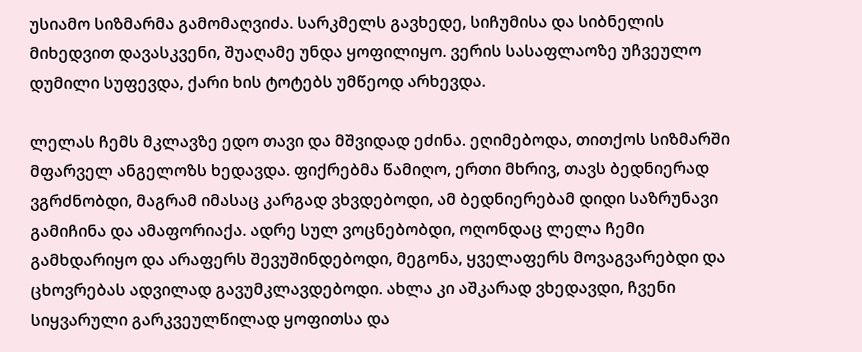უსიამო სიზმარმა გამომაღვიძა. სარკმელს გავხედე, სიჩუმისა და სიბნელის მიხედვით დავასკვენი, შუაღამე უნდა ყოფილიყო. ვერის სასაფლაოზე უჩვეულო დუმილი სუფევდა, ქარი ხის ტოტებს უმწეოდ არხევდა.

ლელას ჩემს მკლავზე ედო თავი და მშვიდად ეძინა. ეღიმებოდა, თითქოს სიზმარში მფარველ ანგელოზს ხედავდა. ფიქრებმა წამიღო, ერთი მხრივ, თავს ბედნიერად ვგრძნობდი, მაგრამ იმასაც კარგად ვხვდებოდი, ამ ბედნიერებამ დიდი საზრუნავი გამიჩინა და ამაფორიაქა. ადრე სულ ვოცნებობდი, ოღონდაც ლელა ჩემი გამხდარიყო და არაფერს შევუშინდებოდი, მეგონა, ყველაფერს მოვაგვარებდი და ცხოვრებას ადვილად გავუმკლავდებოდი. ახლა კი აშკარად ვხედავდი, ჩვენი სიყვარული გარკვეულწილად ყოფითსა და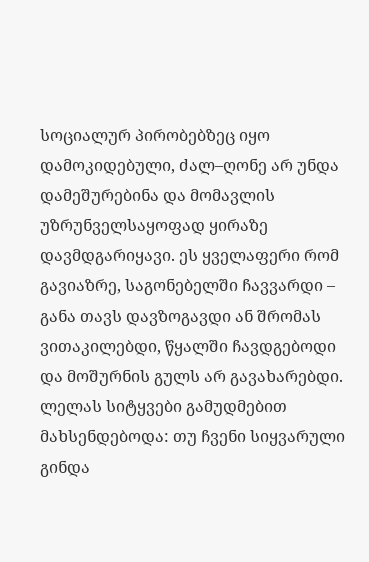სოციალურ პირობებზეც იყო დამოკიდებული, ძალ–ღონე არ უნდა დამეშურებინა და მომავლის უზრუნველსაყოფად ყირაზე დავმდგარიყავი. ეს ყველაფერი რომ გავიაზრე, საგონებელში ჩავვარდი – განა თავს დავზოგავდი ან შრომას ვითაკილებდი, წყალში ჩავდგებოდი და მოშურნის გულს არ გავახარებდი. ლელას სიტყვები გამუდმებით მახსენდებოდა: თუ ჩვენი სიყვარული გინდა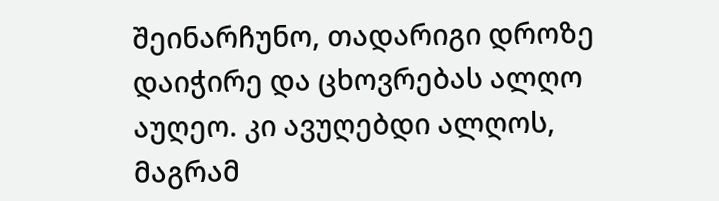შეინარჩუნო, თადარიგი დროზე დაიჭირე და ცხოვრებას ალღო აუღეო. კი ავუღებდი ალღოს, მაგრამ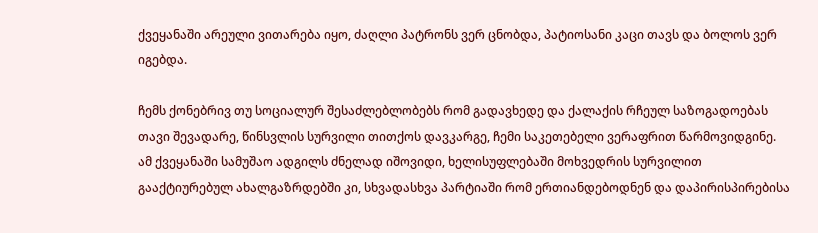ქვეყანაში არეული ვითარება იყო, ძაღლი პატრონს ვერ ცნობდა, პატიოსანი კაცი თავს და ბოლოს ვერ იგებდა.

ჩემს ქონებრივ თუ სოციალურ შესაძლებლობებს რომ გადავხედე და ქალაქის რჩეულ საზოგადოებას თავი შევადარე, წინსვლის სურვილი თითქოს დავკარგე, ჩემი საკეთებელი ვერაფრით წარმოვიდგინე. ამ ქვეყანაში სამუშაო ადგილს ძნელად იშოვიდი, ხელისუფლებაში მოხვედრის სურვილით გააქტიურებულ ახალგაზრდებში კი, სხვადასხვა პარტიაში რომ ერთიანდებოდნენ და დაპირისპირებისა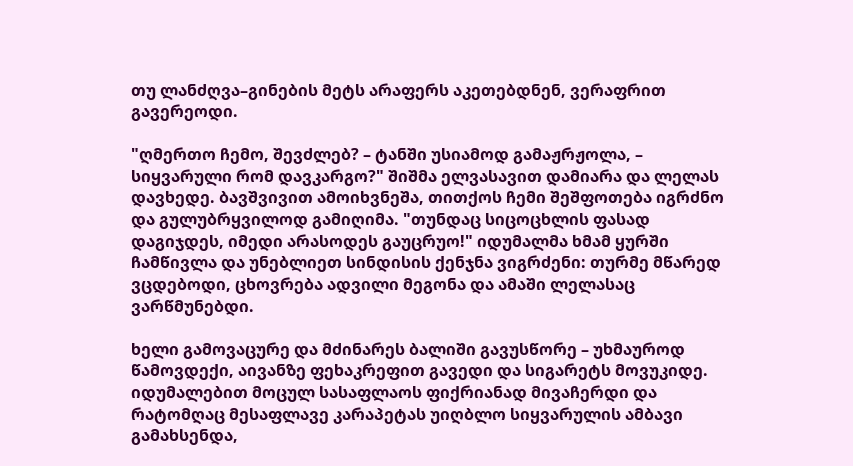თუ ლანძღვა–გინების მეტს არაფერს აკეთებდნენ, ვერაფრით გავერეოდი.

"ღმერთო ჩემო, შევძლებ? – ტანში უსიამოდ გამაჟრჟოლა, – სიყვარული რომ დავკარგო?" შიშმა ელვასავით დამიარა და ლელას დავხედე. ბავშვივით ამოიხვნეშა, თითქოს ჩემი შეშფოთება იგრძნო და გულუბრყვილოდ გამიღიმა. "თუნდაც სიცოცხლის ფასად დაგიჯდეს, იმედი არასოდეს გაუცრუო!" იდუმალმა ხმამ ყურში ჩამწივლა და უნებლიეთ სინდისის ქენჯნა ვიგრძენი: თურმე მწარედ ვცდებოდი, ცხოვრება ადვილი მეგონა და ამაში ლელასაც ვარწმუნებდი.

ხელი გამოვაცურე და მძინარეს ბალიში გავუსწორე – უხმაუროდ წამოვდექი, აივანზე ფეხაკრეფით გავედი და სიგარეტს მოვუკიდე. იდუმალებით მოცულ სასაფლაოს ფიქრიანად მივაჩერდი და რატომღაც მესაფლავე კარაპეტას უიღბლო სიყვარულის ამბავი გამახსენდა,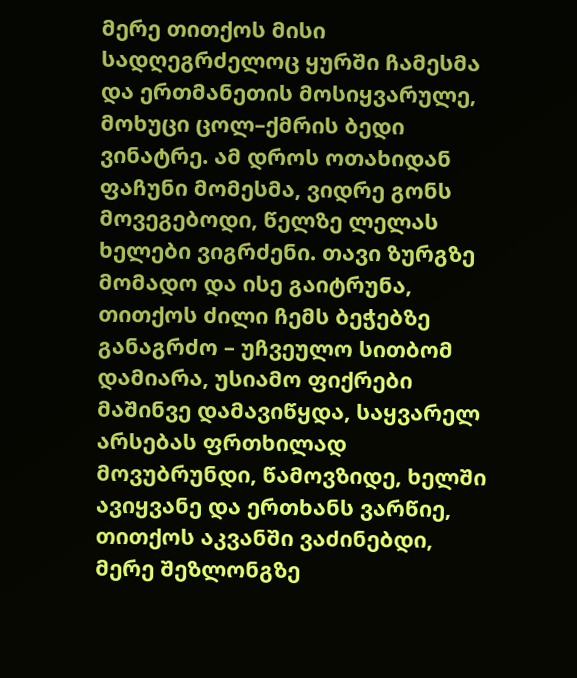მერე თითქოს მისი სადღეგრძელოც ყურში ჩამესმა და ერთმანეთის მოსიყვარულე, მოხუცი ცოლ–ქმრის ბედი ვინატრე. ამ დროს ოთახიდან ფაჩუნი მომესმა, ვიდრე გონს მოვეგებოდი, წელზე ლელას ხელები ვიგრძენი. თავი ზურგზე მომადო და ისე გაიტრუნა, თითქოს ძილი ჩემს ბეჭებზე განაგრძო – უჩვეულო სითბომ დამიარა, უსიამო ფიქრები მაშინვე დამავიწყდა, საყვარელ არსებას ფრთხილად მოვუბრუნდი, წამოვზიდე, ხელში ავიყვანე და ერთხანს ვარწიე, თითქოს აკვანში ვაძინებდი, მერე შეზლონგზე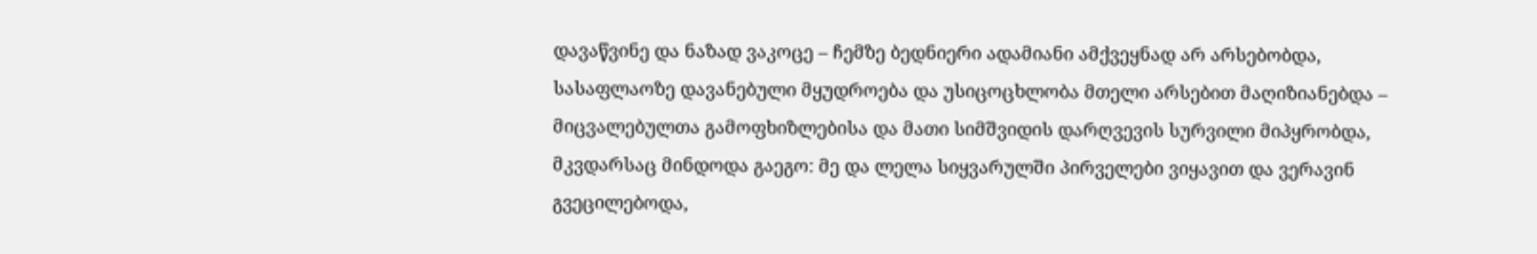დავაწვინე და ნაზად ვაკოცე – ჩემზე ბედნიერი ადამიანი ამქვეყნად არ არსებობდა, სასაფლაოზე დავანებული მყუდროება და უსიცოცხლობა მთელი არსებით მაღიზიანებდა – მიცვალებულთა გამოფხიზლებისა და მათი სიმშვიდის დარღვევის სურვილი მიპყრობდა, მკვდარსაც მინდოდა გაეგო: მე და ლელა სიყვარულში პირველები ვიყავით და ვერავინ გვეცილებოდა,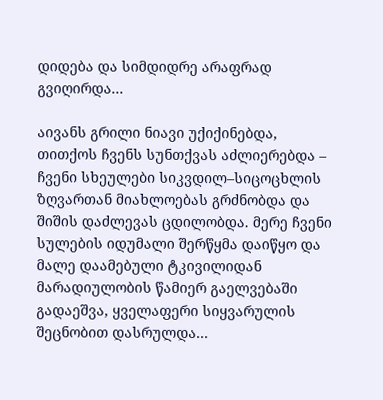დიდება და სიმდიდრე არაფრად გვიღირდა...

აივანს გრილი ნიავი უქიქინებდა, თითქოს ჩვენს სუნთქვას აძლიერებდა – ჩვენი სხეულები სიკვდილ–სიცოცხლის ზღვართან მიახლოებას გრძნობდა და შიშის დაძლევას ცდილობდა. მერე ჩვენი სულების იდუმალი შერწყმა დაიწყო და მალე დაამებული ტკივილიდან მარადიულობის წამიერ გაელვებაში გადაეშვა, ყველაფერი სიყვარულის შეცნობით დასრულდა...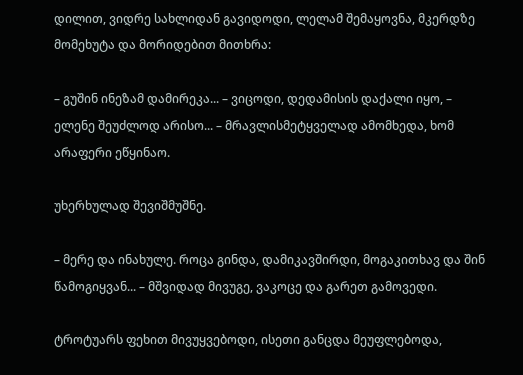დილით, ვიდრე სახლიდან გავიდოდი, ლელამ შემაყოვნა, მკერდზე მომეხუტა და მორიდებით მითხრა:

– გუშინ ინეზამ დამირეკა... – ვიცოდი, დედამისის დაქალი იყო, – ელენე შეუძლოდ არისო... – მრავლისმეტყველად ამომხედა, ხომ არაფერი ეწყინაო.

უხერხულად შევიშმუშნე.

– მერე და ინახულე. როცა გინდა, დამიკავშირდი, მოგაკითხავ და შინ წამოგიყვან... – მშვიდად მივუგე, ვაკოცე და გარეთ გამოვედი.

ტროტუარს ფეხით მივუყვებოდი, ისეთი განცდა მეუფლებოდა,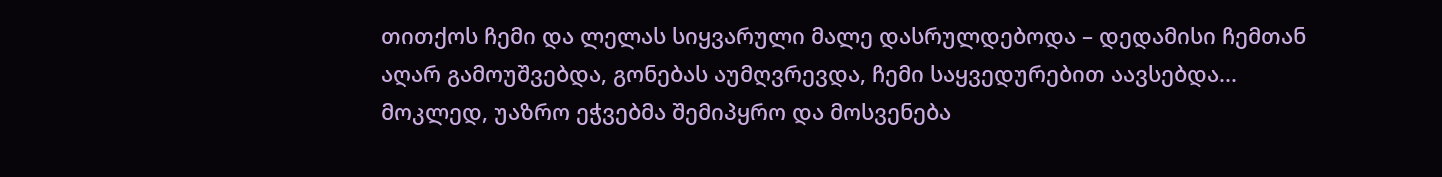თითქოს ჩემი და ლელას სიყვარული მალე დასრულდებოდა – დედამისი ჩემთან აღარ გამოუშვებდა, გონებას აუმღვრევდა, ჩემი საყვედურებით აავსებდა... მოკლედ, უაზრო ეჭვებმა შემიპყრო და მოსვენება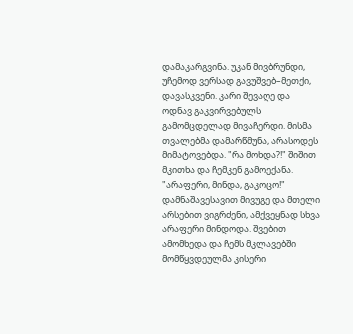დამაკარგვინა. უკან მივბრუნდი, უჩემოდ ვერსად გავუშვებ–მეთქი, დავასკვენი. კარი შევაღე და ოდნავ გაკვირვებულს გამომცდელად მივაჩერდი. მისმა თვალებმა დამარწმუნა, არასოდეს მიმატოვებდა. "რა მოხდა?!" შიშით მკითხა და ჩემკენ გამოექანა. "არაფერი, მინდა, გაკოცო!" დამნაშავესავით მივუგე და მთელი არსებით ვიგრძენი, ამქვეყნად სხვა არაფერი მინდოდა. შვებით ამომხედა და ჩემს მკლავებში მომწყვდეულმა კისერი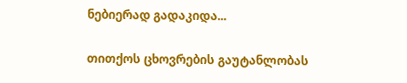ნებიერად გადაკიდა...

თითქოს ცხოვრების გაუტანლობას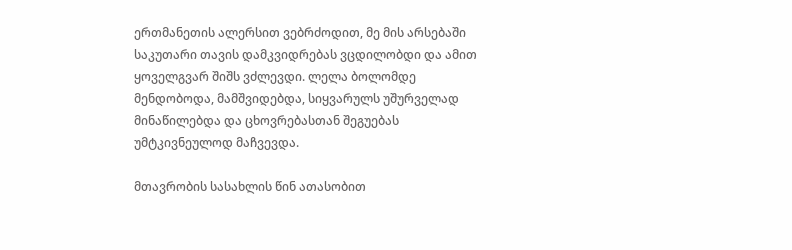ერთმანეთის ალერსით ვებრძოდით, მე მის არსებაში საკუთარი თავის დამკვიდრებას ვცდილობდი და ამით ყოველგვარ შიშს ვძლევდი. ლელა ბოლომდე მენდობოდა, მამშვიდებდა, სიყვარულს უშურველად მინაწილებდა და ცხოვრებასთან შეგუებას უმტკივნეულოდ მაჩვევდა.

მთავრობის სასახლის წინ ათასობით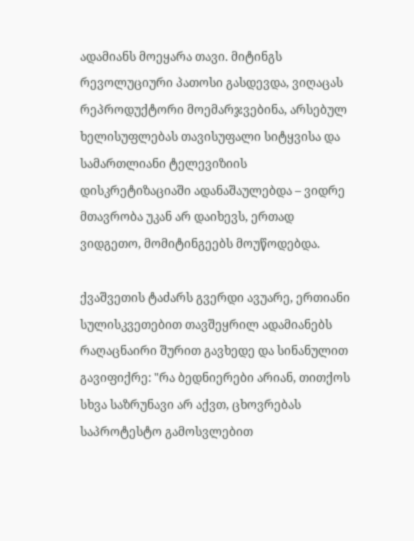ადამიანს მოეყარა თავი. მიტინგს რევოლუციური პათოსი გასდევდა, ვიღაცას რეპროდუქტორი მოემარჯვებინა, არსებულ ხელისუფლებას თავისუფალი სიტყვისა და სამართლიანი ტელევიზიის დისკრეტიზაციაში ადანაშაულებდა – ვიდრე მთავრობა უკან არ დაიხევს, ერთად ვიდგეთო, მომიტინგეებს მოუწოდებდა.

ქვაშვეთის ტაძარს გვერდი ავუარე, ერთიანი სულისკვეთებით თავშეყრილ ადამიანებს რაღაცნაირი შურით გავხედე და სინანულით გავიფიქრე: "რა ბედნიერები არიან, თითქოს სხვა საზრუნავი არ აქვთ, ცხოვრებას საპროტესტო გამოსვლებით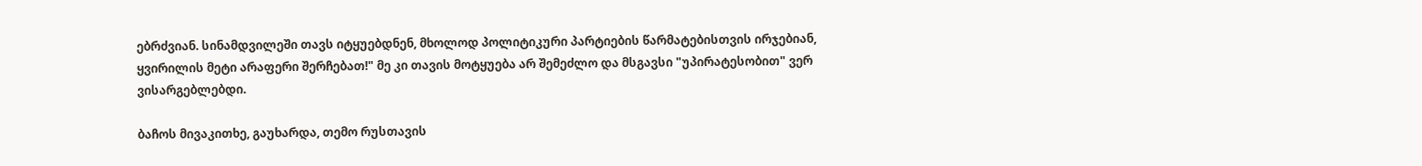ებრძვიან. სინამდვილეში თავს იტყუებდნენ, მხოლოდ პოლიტიკური პარტიების წარმატებისთვის ირჯებიან, ყვირილის მეტი არაფერი შერჩებათ!" მე კი თავის მოტყუება არ შემეძლო და მსგავსი "უპირატესობით" ვერ ვისარგებლებდი.

ბაჩოს მივაკითხე, გაუხარდა, თემო რუსთავის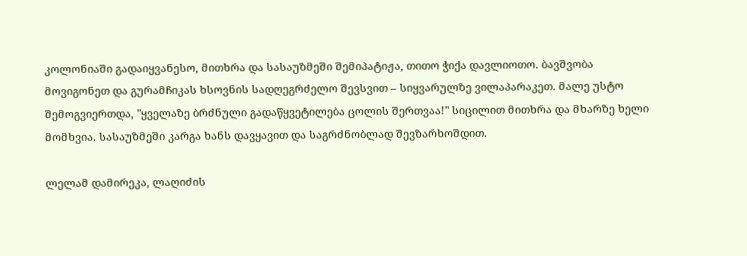კოლონიაში გადაიყვანესო, მითხრა და სასაუზმეში შემიპატიჟა, თითო ჭიქა დავლიოთო. ბავშვობა მოვიგონეთ და გურამჩიკას ხსოვნის სადღეგრძელო შევსვით – სიყვარულზე ვილაპარაკეთ. მალე უსტო შემოგვიერთდა, "ყველაზე ბრძნული გადაწყვეტილება ცოლის შერთვაა!" სიცილით მითხრა და მხარზე ხელი მომხვია. სასაუზმეში კარგა ხანს დავყავით და საგრძნობლად შევზარხოშდით.

ლელამ დამირეკა, ლაღიძის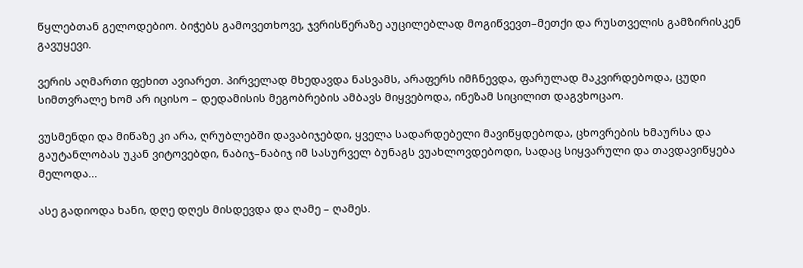წყლებთან გელოდებიო. ბიჭებს გამოვეთხოვე, ჯვრისწერაზე აუცილებლად მოგიწვევთ–მეთქი და რუსთველის გამზირისკენ გავუყევი.

ვერის აღმართი ფეხით ავიარეთ. პირველად მხედავდა ნასვამს, არაფერს იმჩნევდა, ფარულად მაკვირდებოდა, ცუდი სიმთვრალე ხომ არ იცისო – დედამისის მეგობრების ამბავს მიყვებოდა, ინეზამ სიცილით დაგვხოცაო.

ვუსმენდი და მიწაზე კი არა, ღრუბლებში დავაბიჯებდი, ყველა სადარდებელი მავიწყდებოდა, ცხოვრების ხმაურსა და გაუტანლობას უკან ვიტოვებდი, ნაბიჯ–ნაბიჯ იმ სასურველ ბუნაგს ვუახლოვდებოდი, სადაც სიყვარული და თავდავიწყება მელოდა...

ასე გადიოდა ხანი, დღე დღეს მისდევდა და ღამე – ღამეს.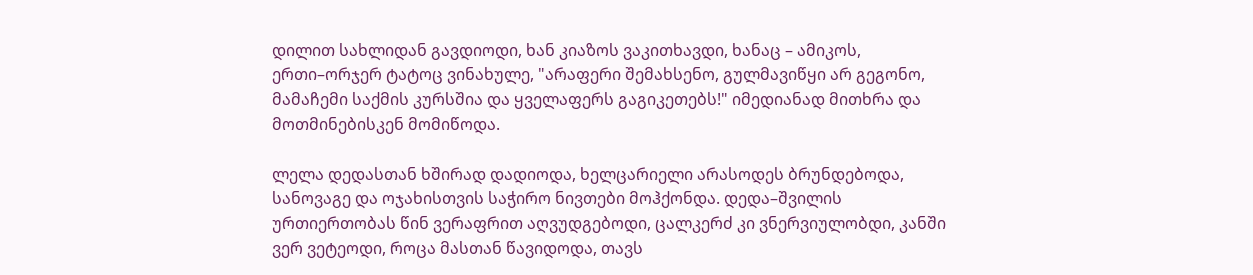დილით სახლიდან გავდიოდი, ხან კიაზოს ვაკითხავდი, ხანაც – ამიკოს, ერთი–ორჯერ ტატოც ვინახულე, "არაფერი შემახსენო, გულმავიწყი არ გეგონო, მამაჩემი საქმის კურსშია და ყველაფერს გაგიკეთებს!" იმედიანად მითხრა და მოთმინებისკენ მომიწოდა.

ლელა დედასთან ხშირად დადიოდა, ხელცარიელი არასოდეს ბრუნდებოდა, სანოვაგე და ოჯახისთვის საჭირო ნივთები მოჰქონდა. დედა–შვილის ურთიერთობას წინ ვერაფრით აღვუდგებოდი, ცალკერძ კი ვნერვიულობდი, კანში ვერ ვეტეოდი, როცა მასთან წავიდოდა, თავს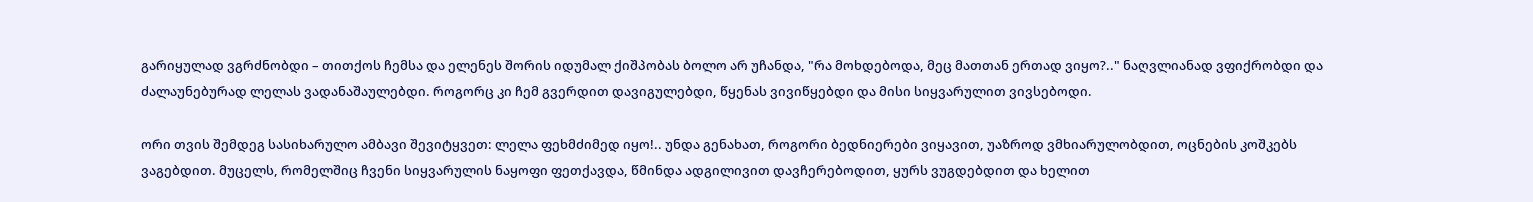გარიყულად ვგრძნობდი – თითქოს ჩემსა და ელენეს შორის იდუმალ ქიშპობას ბოლო არ უჩანდა, "რა მოხდებოდა, მეც მათთან ერთად ვიყო?.." ნაღვლიანად ვფიქრობდი და ძალაუნებურად ლელას ვადანაშაულებდი. როგორც კი ჩემ გვერდით დავიგულებდი, წყენას ვივიწყებდი და მისი სიყვარულით ვივსებოდი.

ორი თვის შემდეგ სასიხარულო ამბავი შევიტყვეთ: ლელა ფეხმძიმედ იყო!.. უნდა გენახათ, როგორი ბედნიერები ვიყავით, უაზროდ ვმხიარულობდით, ოცნების კოშკებს ვაგებდით. მუცელს, რომელშიც ჩვენი სიყვარულის ნაყოფი ფეთქავდა, წმინდა ადგილივით დავჩერებოდით, ყურს ვუგდებდით და ხელით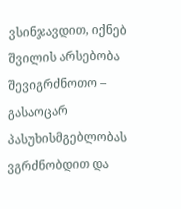ვსინჯავდით, იქნებ შვილის არსებობა შევიგრძნოთო – გასაოცარ პასუხისმგებლობას ვგრძნობდით და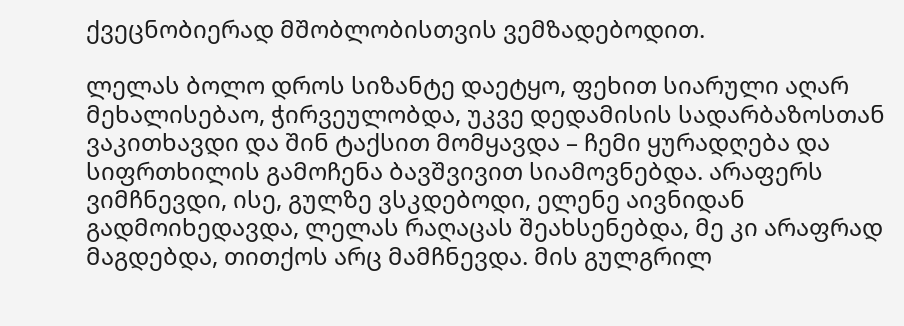ქვეცნობიერად მშობლობისთვის ვემზადებოდით.

ლელას ბოლო დროს სიზანტე დაეტყო, ფეხით სიარული აღარ მეხალისებაო, ჭირვეულობდა, უკვე დედამისის სადარბაზოსთან ვაკითხავდი და შინ ტაქსით მომყავდა – ჩემი ყურადღება და სიფრთხილის გამოჩენა ბავშვივით სიამოვნებდა. არაფერს ვიმჩნევდი, ისე, გულზე ვსკდებოდი, ელენე აივნიდან გადმოიხედავდა, ლელას რაღაცას შეახსენებდა, მე კი არაფრად მაგდებდა, თითქოს არც მამჩნევდა. მის გულგრილ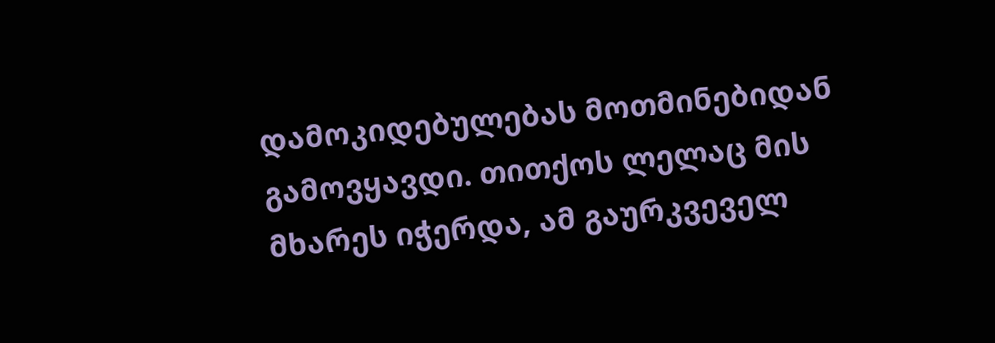დამოკიდებულებას მოთმინებიდან გამოვყავდი. თითქოს ლელაც მის მხარეს იჭერდა, ამ გაურკვეველ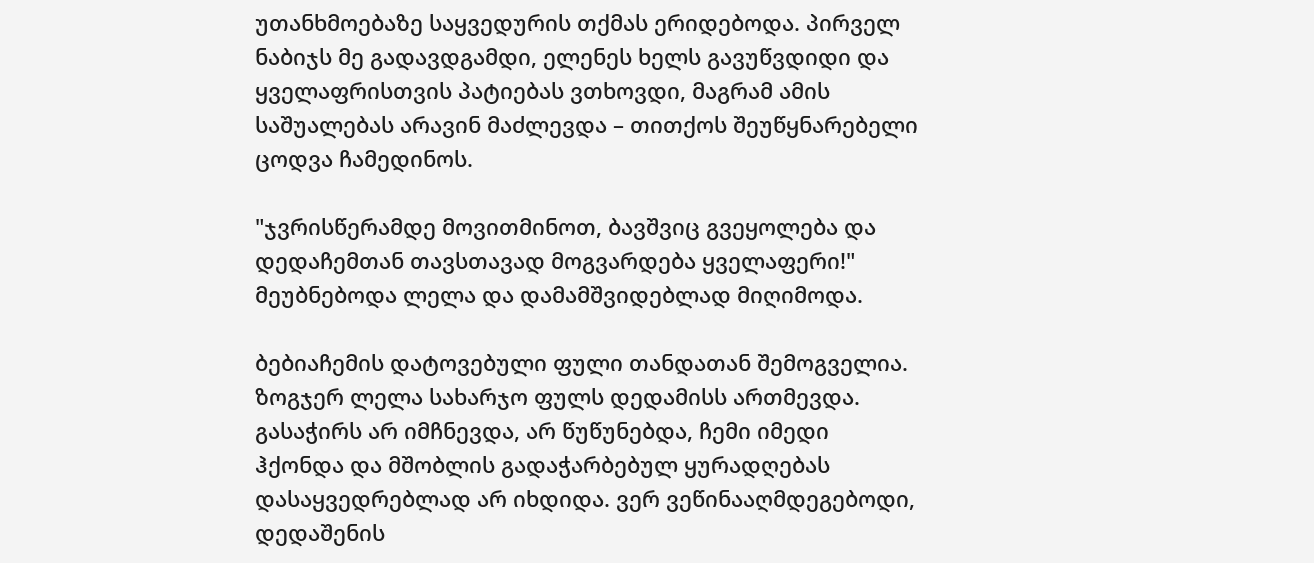უთანხმოებაზე საყვედურის თქმას ერიდებოდა. პირველ ნაბიჯს მე გადავდგამდი, ელენეს ხელს გავუწვდიდი და ყველაფრისთვის პატიებას ვთხოვდი, მაგრამ ამის საშუალებას არავინ მაძლევდა – თითქოს შეუწყნარებელი ცოდვა ჩამედინოს.

"ჯვრისწერამდე მოვითმინოთ, ბავშვიც გვეყოლება და დედაჩემთან თავსთავად მოგვარდება ყველაფერი!" მეუბნებოდა ლელა და დამამშვიდებლად მიღიმოდა.

ბებიაჩემის დატოვებული ფული თანდათან შემოგველია. ზოგჯერ ლელა სახარჯო ფულს დედამისს ართმევდა. გასაჭირს არ იმჩნევდა, არ წუწუნებდა, ჩემი იმედი ჰქონდა და მშობლის გადაჭარბებულ ყურადღებას დასაყვედრებლად არ იხდიდა. ვერ ვეწინააღმდეგებოდი, დედაშენის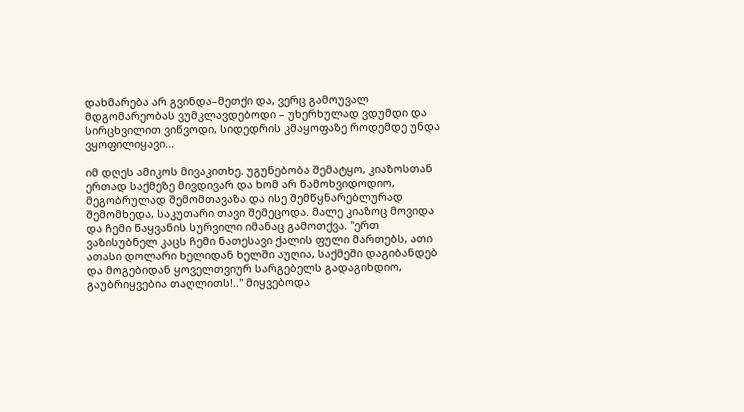დახმარება არ გვინდა–მეთქი და, ვერც გამოუვალ მდგომარეობას ვუმკლავდებოდი – უხერხულად ვდუმდი და სირცხვილით ვიწვოდი, სიდედრის კმაყოფაზე როდემდე უნდა ვყოფილიყავი...

იმ დღეს ამიკოს მივაკითხე. უგუნებობა შემატყო, კიაზოსთან ერთად საქმეზე მივდივარ და ხომ არ წამოხვიდოდიო, მეგობრულად შემომთავაზა და ისე შემწყნარებლურად შემომხედა, საკუთარი თავი შემეცოდა. მალე კიაზოც მოვიდა და ჩემი წაყვანის სურვილი იმანაც გამოთქვა. "ერთ ვაზისუბნელ კაცს ჩემი ნათესავი ქალის ფული მართებს, ათი ათასი დოლარი ხელიდან ხელში აუღია, საქმეში დაგიბანდებ და მოგებიდან ყოველთვიურ სარგებელს გადაგიხდიო, გაუბრიყვებია თაღლითს!.." მიყვებოდა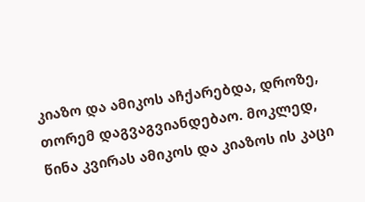კიაზო და ამიკოს აჩქარებდა, დროზე, თორემ დაგვაგვიანდებაო. მოკლედ, წინა კვირას ამიკოს და კიაზოს ის კაცი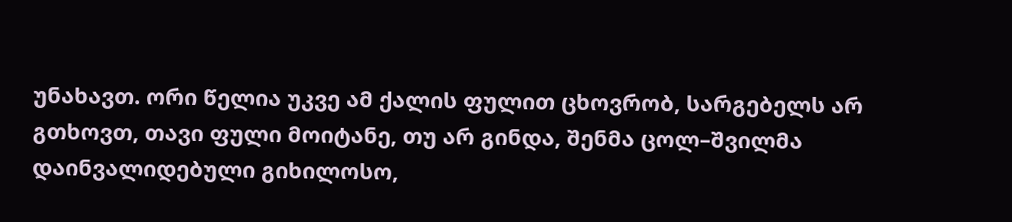უნახავთ. ორი წელია უკვე ამ ქალის ფულით ცხოვრობ, სარგებელს არ გთხოვთ, თავი ფული მოიტანე, თუ არ გინდა, შენმა ცოლ–შვილმა დაინვალიდებული გიხილოსო,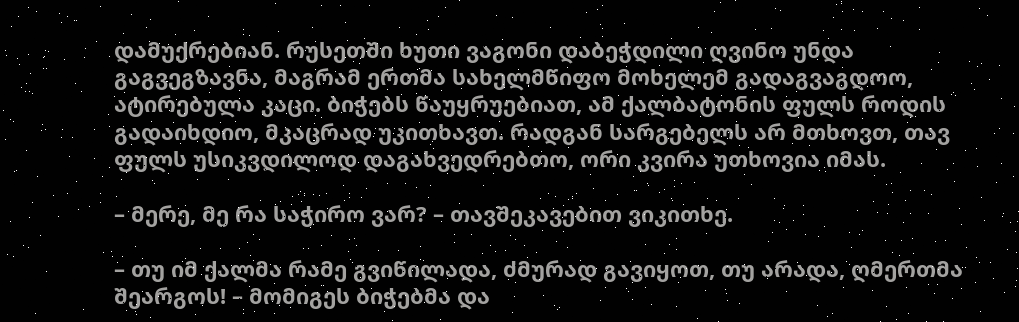დამუქრებიან. რუსეთში ხუთი ვაგონი დაბეჭდილი ღვინო უნდა გაგვეგზავნა, მაგრამ ერთმა სახელმწიფო მოხელემ გადაგვაგდოო, ატირებულა კაცი. ბიჭებს წაუყრუებიათ, ამ ქალბატონის ფულს როდის გადაიხდიო, მკაცრად უკითხავთ. რადგან სარგებელს არ მთხოვთ, თავ ფულს უსიკვდილოდ დაგახვედრებთო, ორი კვირა უთხოვია იმას.

– მერე, მე რა საჭირო ვარ? – თავშეკავებით ვიკითხე.

– თუ იმ ქალმა რამე გვიწილადა, ძმურად გავიყოთ, თუ არადა, ღმერთმა შეარგოს! – მომიგეს ბიჭებმა და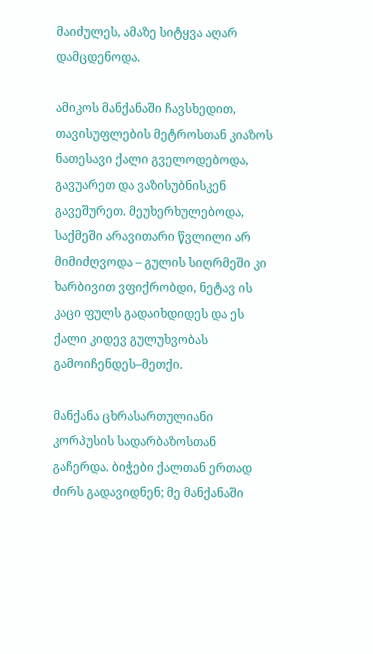მაიძულეს, ამაზე სიტყვა აღარ დამცდენოდა.

ამიკოს მანქანაში ჩავსხედით, თავისუფლების მეტროსთან კიაზოს ნათესავი ქალი გველოდებოდა, გავუარეთ და ვაზისუბნისკენ გავეშურეთ. მეუხერხულებოდა, საქმეში არავითარი წვლილი არ მიმიძღვოდა – გულის სიღრმეში კი ხარბივით ვფიქრობდი, ნეტავ ის კაცი ფულს გადაიხდიდეს და ეს ქალი კიდევ გულუხვობას გამოიჩენდეს–მეთქი.

მანქანა ცხრასართულიანი კორპუსის სადარბაზოსთან გაჩერდა. ბიჭები ქალთან ერთად ძირს გადავიდნენ; მე მანქანაში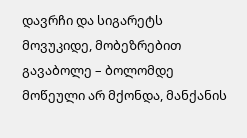დავრჩი და სიგარეტს მოვუკიდე, მობეზრებით გავაბოლე – ბოლომდე მოწეული არ მქონდა, მანქანის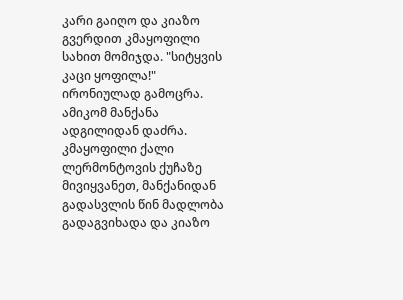კარი გაიღო და კიაზო გვერდით კმაყოფილი სახით მომიჯდა. "სიტყვის კაცი ყოფილა!" ირონიულად გამოცრა. ამიკომ მანქანა ადგილიდან დაძრა. კმაყოფილი ქალი ლერმონტოვის ქუჩაზე მივიყვანეთ, მანქანიდან გადასვლის წინ მადლობა გადაგვიხადა და კიაზო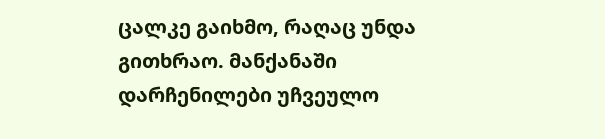ცალკე გაიხმო, რაღაც უნდა გითხრაო. მანქანაში დარჩენილები უჩვეულო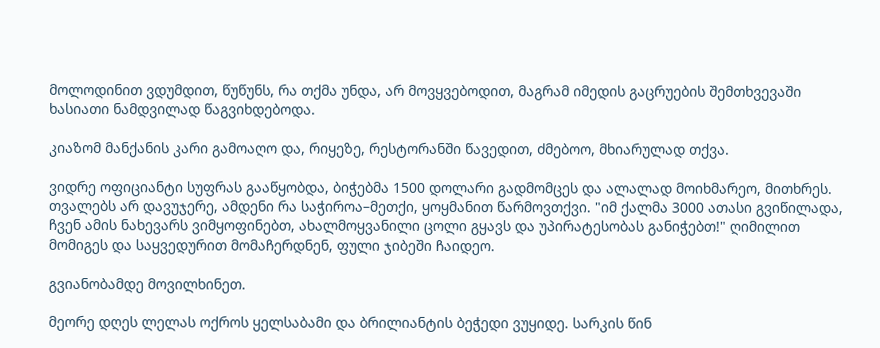მოლოდინით ვდუმდით, წუწუნს, რა თქმა უნდა, არ მოვყვებოდით, მაგრამ იმედის გაცრუების შემთხვევაში ხასიათი ნამდვილად წაგვიხდებოდა.

კიაზომ მანქანის კარი გამოაღო და, რიყეზე, რესტორანში წავედით, ძმებოო, მხიარულად თქვა.

ვიდრე ოფიციანტი სუფრას გააწყობდა, ბიჭებმა 1500 დოლარი გადმომცეს და ალალად მოიხმარეო, მითხრეს. თვალებს არ დავუჯერე, ამდენი რა საჭიროა–მეთქი, ყოყმანით წარმოვთქვი. "იმ ქალმა 3000 ათასი გვიწილადა, ჩვენ ამის ნახევარს ვიმყოფინებთ, ახალმოყვანილი ცოლი გყავს და უპირატესობას განიჭებთ!" ღიმილით მომიგეს და საყვედურით მომაჩერდნენ, ფული ჯიბეში ჩაიდეო.

გვიანობამდე მოვილხინეთ.

მეორე დღეს ლელას ოქროს ყელსაბამი და ბრილიანტის ბეჭედი ვუყიდე. სარკის წინ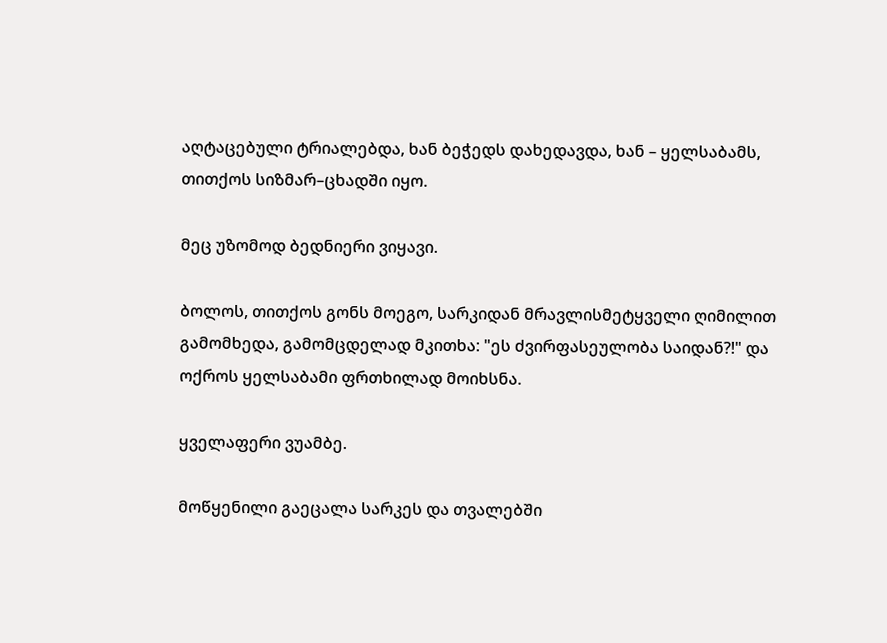აღტაცებული ტრიალებდა, ხან ბეჭედს დახედავდა, ხან – ყელსაბამს, თითქოს სიზმარ–ცხადში იყო.

მეც უზომოდ ბედნიერი ვიყავი.

ბოლოს, თითქოს გონს მოეგო, სარკიდან მრავლისმეტყველი ღიმილით გამომხედა, გამომცდელად მკითხა: "ეს ძვირფასეულობა საიდან?!" და ოქროს ყელსაბამი ფრთხილად მოიხსნა.

ყველაფერი ვუამბე.

მოწყენილი გაეცალა სარკეს და თვალებში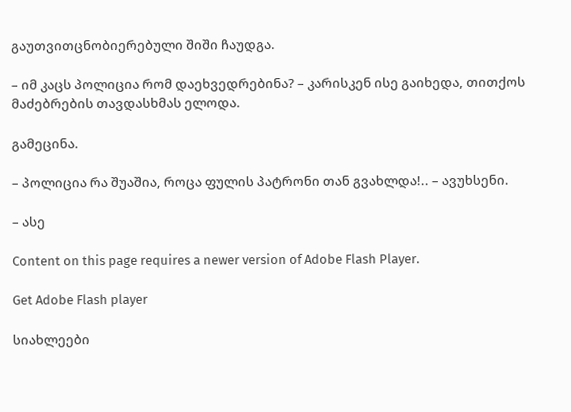გაუთვითცნობიერებული შიში ჩაუდგა.

– იმ კაცს პოლიცია რომ დაეხვედრებინა? – კარისკენ ისე გაიხედა, თითქოს მაძებრების თავდასხმას ელოდა.

გამეცინა.

– პოლიცია რა შუაშია, როცა ფულის პატრონი თან გვახლდა!.. – ავუხსენი.

– ასე

Content on this page requires a newer version of Adobe Flash Player.

Get Adobe Flash player

სიახლეები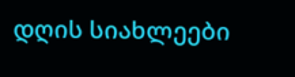დღის სიახლეები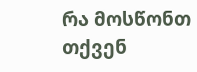რა მოსწონთ თქვენ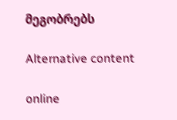მეგობრებს

Alternative content

online